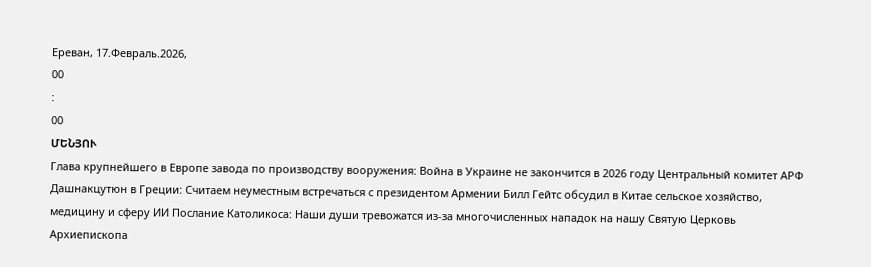Ереван, 17.Февраль.2026,
00
:
00
ՄԵՆՅՈՒ
Глава крупнейшего в Европе завода по производству вооружения: Война в Украине не закончится в 2026 году Центральный комитет АРФ Дашнакцутюн в Греции: Считаем неуместным встречаться с президентом Армении Билл Гейтс обсудил в Китае сельское хозяйство, медицину и сферу ИИ Послание Католикоса: Наши души тревожатся из-за многочисленных нападок на нашу Святую Церковь Архиепископа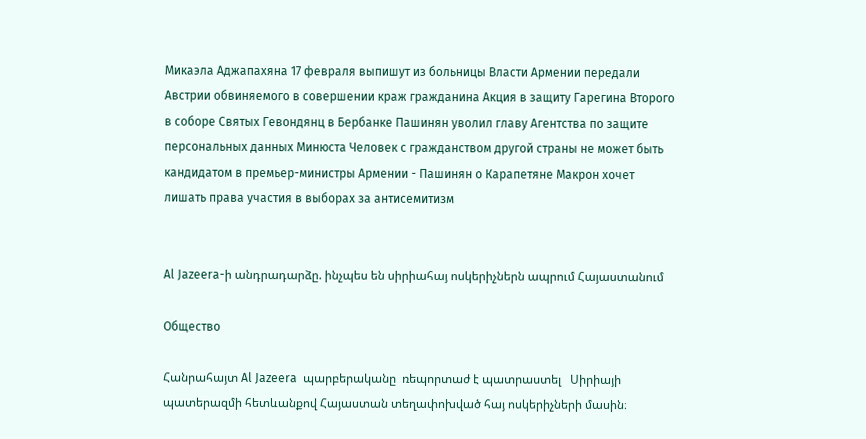Микаэла Аджапахяна 17 февраля выпишут из больницы Власти Армении передали Австрии обвиняемого в совершении краж гражданина Акция в защиту Гарегина Второго в соборе Святых Гевондянц в Бербанке Пашинян уволил главу Агентства по защите персональных данных Минюста Человек с гражданством другой страны не может быть кандидатом в премьер-министры Армении - Пашинян о Карапетяне Макрон хочет лишать права участия в выборах за антисемитизм


Al Jazeera-ի անդրադարձը. ինչպես են սիրիահայ ոսկերիչներն ապրում Հայաստանում

Общество

Հանրահայտ Al Jazeera  պարբերականը  ռեպորտաժ է պատրաստել   Սիրիայի պատերազմի հետևանքով Հայաստան տեղափոխված հայ ոսկերիչների մասին։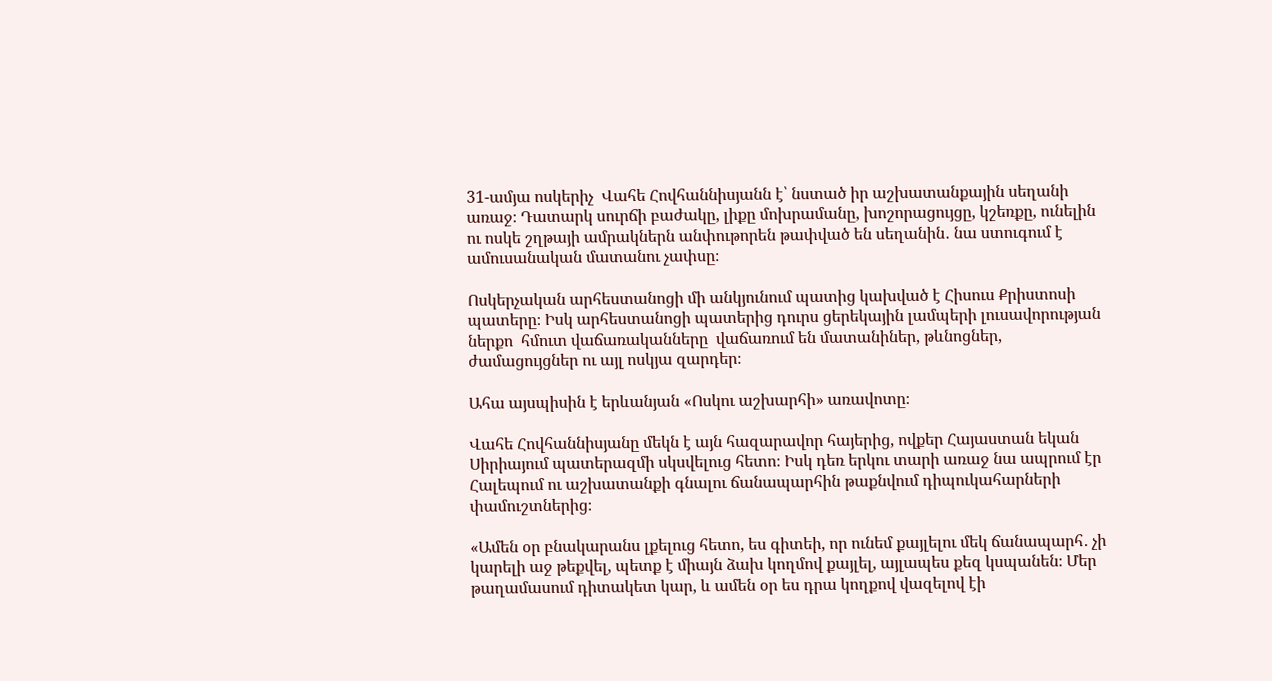31-ամյա ոսկերիչ  Վահե Հովհաննիսյանն է՝ նստած իր աշխատանքային սեղանի առաջ։ Դատարկ սուրճի բաժակը, լիքը մոխրամանը, խոշորացույցը, կշեռքը, ունելին ու ոսկե շղթայի ամրակներն անփութորեն թափված են սեղանին․ նա ստուգում է ամուսանական մատանու չափսը։

Ոսկերչական արհեստանոցի մի անկյունում պատից կախված է Հիսուս Քրիստոսի պատերը։ Իսկ արհեստանոցի պատերից դուրս ցերեկային լամպերի լուսավորության ներքո  հմուտ վաճառականները  վաճառում են մատանիներ, թևնոցներ, ժամացույցներ ու այլ ոսկյա զարդեր։

Ահա այսպիսին է երևանյան «Ոսկու աշխարհի» առավոտը։

Վահե Հովհաննիսյանը մեկն է այն հազարավոր հայերից, ովքեր Հայաստան եկան Սիրիայում պատերազմի սկսվելուց հետո։ Իսկ դեռ երկու տարի առաջ նա ապրում էր Հալեպում ու աշխատանքի գնալու ճանապարհին թաքնվում դիպուկահարների փամուշտներից։

«Ամեն օր բնակարանս լքելուց հետո, ես գիտեի, որ ունեմ քայլելու մեկ ճանապարհ․ չի կարելի աջ թեքվել, պետք է միայն ձախ կողմով քայլել, այլապես քեզ կսպանեն։ Մեր թաղամասում դիտակետ կար, և ամեն օր ես դրա կողքով վազելով էի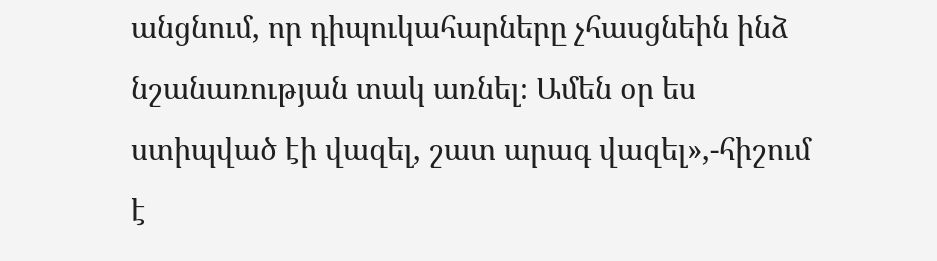անցնում, որ դիպուկահարները չհասցնեին ինձ նշանառության տակ առնել։ Ամեն օր ես ստիպված էի վազել, շատ արագ վազել»,-հիշում է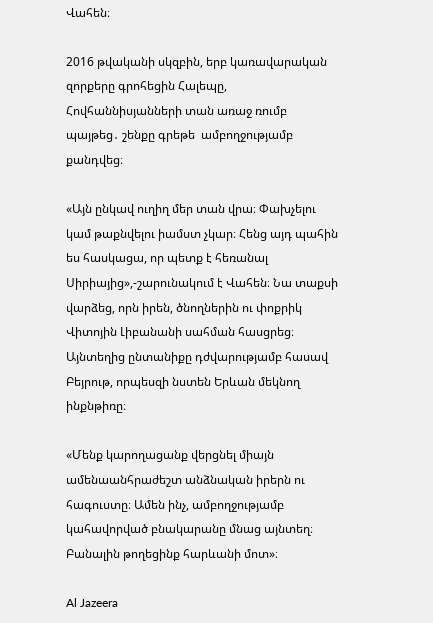Վահեն։

2016 թվականի սկզբին, երբ կառավարական զորքերը գրոհեցին Հալեպը, Հովհաննիսյանների տան առաջ ռումբ պայթեց․ շենքը գրեթե  ամբողջությամբ քանդվեց։

«Այն ընկավ ուղիղ մեր տան վրա։ Փախչելու կամ թաքնվելու իամստ չկար։ Հենց այդ պահին ես հասկացա, որ պետք է հեռանալ Սիրիայից»,-շարունակում է Վահեն։ Նա տաքսի վարձեց, որն իրեն, ծնողներին ու փոքրիկ Վիտոյին Լիբանանի սահման հասցրեց։ Այնտեղից ընտանիքը դժվարությամբ հասավ Բեյրութ, որպեսզի նստեն Երևան մեկնող ինքնթիռը։

«Մենք կարողացանք վերցնել միայն ամենաանհրաժեշտ անձնական իրերն ու հագուստը։ Ամեն ինչ, ամբողջությամբ կահավորված բնակարանը մնաց այնտեղ։ Բանալին թողեցինք հարևանի մոտ»։

Al Jazeera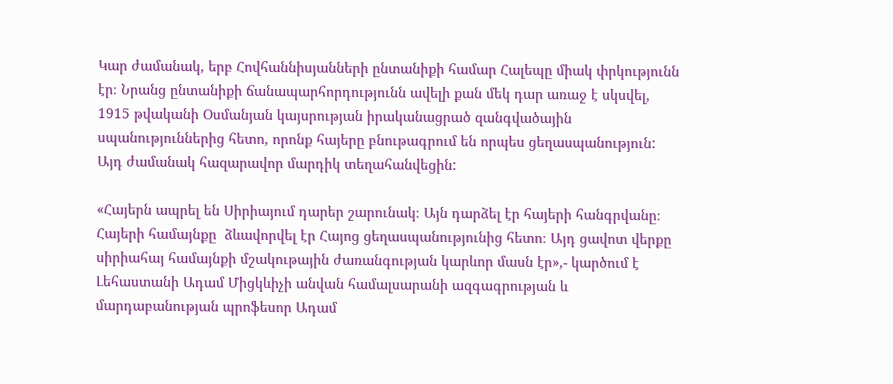Կար ժամանակ, երբ Հովհաննիսյանների ընտանիքի համար Հալեպը միակ փրկությունն էր։ Նրանց ընտանիքի ճանապարհորդությունն ավելի քան մեկ դար առաջ է սկսվել, 1915 թվականի Օսմանյան կայսրության իրականացրած զանգվածային սպանություններից հետո, որոնք հայերը բնութագրում են որպես ցեղասպանություն: Այդ ժամանակ հազարավոր մարդիկ տեղահանվեցին:

«Հայերն ապրել են Սիրիայում դարեր շարունակ։ Այն դարձել էր հայերի հանգրվանը։ Հայերի համայնքը  ձևավորվել էր Հայոց ցեղասպանությունից հետո։ Այդ ցավոտ վերքը սիրիահայ համայնքի մշակութային ժառանգության կարևոր մասն էր»,- կարծում է  Լեհաստանի Ադամ Միցկևիչի անվան համալսարանի ազգագրության և մարդաբանության պրոֆեսոր Ադամ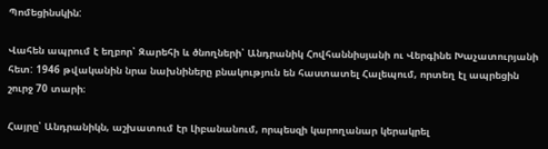Պոմեցինսկին:

Վահեն ապրում է եղբոր՝ Զարեհի և ծնողների՝ Անդրանիկ Հովհաննիսյանի ու Վերգինե Խաչատուրյանի հետ: 1946 թվականին նրա նախնիները բնակություն են հաստատել Հալեպում, որտեղ էլ ապրեցին շուրջ 70 տարի։

Հայրը՝ Անդրանիկն, աշխատում էր Լիբանանում, որպեսզի կարողանար կերակրել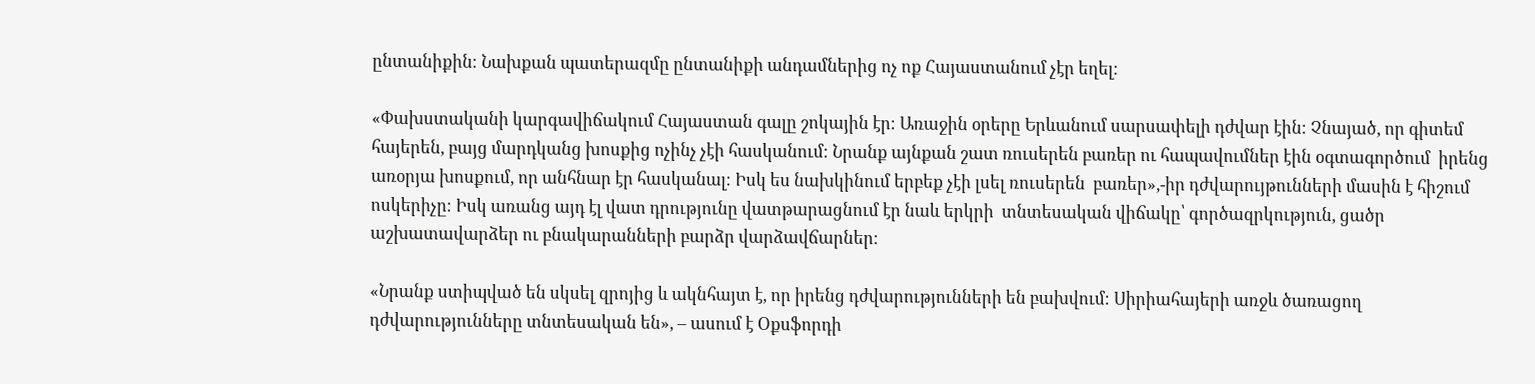ընտանիքին։ Նախքան պատերազմը ընտանիքի անդամներից ոչ ոք Հայաստանում չէր եղել։

«Փախստականի կարգավիճակում Հայաստան գալը շոկային էր։ Առաջին օրերը Երևանում սարսափելի դժվար էին։ Չնայած, որ գիտեմ հայերեն, բայց մարդկանց խոսքից ոչինչ չէի հասկանում։ Նրանք այնքան շատ ռուսերեն բառեր ու հապավումներ էին օգտագործում  իրենց առօրյա խոսքում, որ անհնար էր հասկանալ։ Իսկ ես նախկինում երբեք չէի լսել ռուսերեն  բառեր»,-իր դժվարույթունների մասին է հիշում ոսկերիչը։ Իսկ առանց այդ էլ վատ դրությունը վատթարացնում էր նաև երկրի  տնտեսական վիճակը՝ գործազրկություն, ցածր աշխատավարձեր ու բնակարանների բարձր վարձավճարներ։

«Նրանք ստիպված են սկսել զրոյից և ակնհայտ է, որ իրենց դժվարությունների են բախվում։ Սիրիահայերի առջև ծառացող դժվարությունները տնտեսական են», – ասում է Օքսֆորդի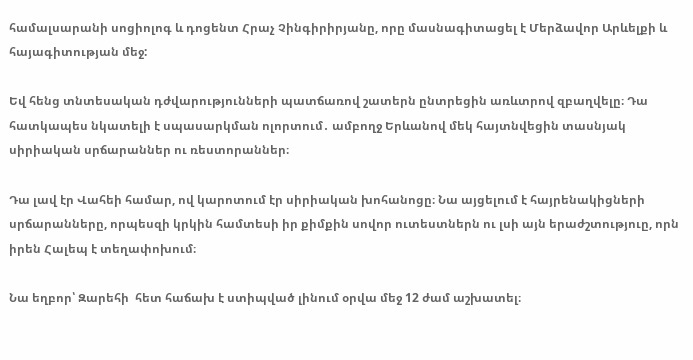համալսարանի սոցիոլոգ և դոցենտ Հրաչ Չինգիրիրյանը, որը մասնագիտացել է Մերձավոր Արևելքի և հայագիտության մեջ:

Եվ հենց տնտեսական դժվարությունների պատճառով շատերն ընտրեցին առևտրով զբաղվելը։ Դա հատկապես նկատելի է սպասարկման ոլորտում․ ամբողջ Երևանով մեկ հայտնվեցին տասնյակ սիրիական սրճարաններ ու ռեստորաններ։

Դա լավ էր Վահեի համար, ով կարոտում էր սիրիական խոհանոցը։ Նա այցելում է հայրենակիցների  սրճարանները, որպեսզի կրկին համտեսի իր քիմքին սովոր ուտեստներն ու լսի այն երաժշտություը, որն իրեն Հալեպ է տեղափոխում։

Նա եղբոր՝ Զարեհի  հետ հաճախ է ստիպված լինում օրվա մեջ 12 ժամ աշխատել։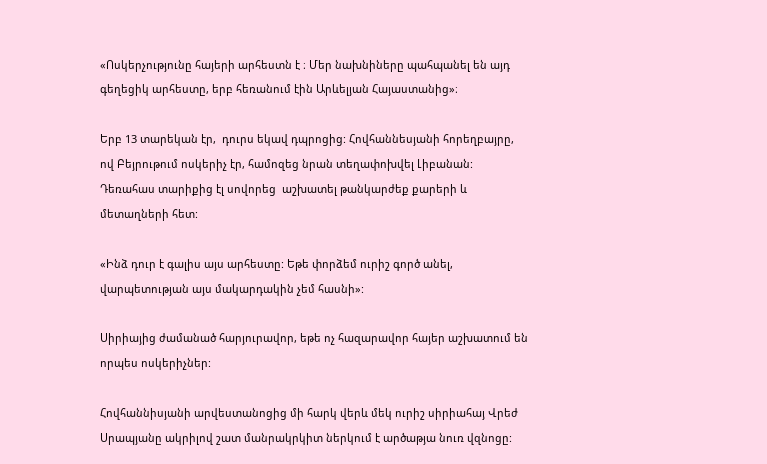«Ոսկերչությունը հայերի արհեստն է ։ Մեր նախնիները պահպանել են այդ գեղեցիկ արհեստը, երբ հեռանում էին Արևելյան Հայաստանից»։

Երբ 13 տարեկան էր,  դուրս եկավ դպրոցից: Հովհաննեսյանի հորեղբայրը, ով Բեյրութում ոսկերիչ էր, համոզեց նրան տեղափոխվել Լիբանան: Դեռահաս տարիքից էլ սովորեց  աշխատել թանկարժեք քարերի և մետաղների հետ:

«Ինձ դուր է գալիս այս արհեստը: Եթե փորձեմ ուրիշ գործ անել, վարպետության այս մակարդակին չեմ հասնի»:

Սիրիայից ժամանած հարյուրավոր, եթե ոչ հազարավոր հայեր աշխատում են որպես ոսկերիչներ:

Հովհաննիսյանի արվեստանոցից մի հարկ վերև մեկ ուրիշ սիրիահայ Վրեժ Սրապյանը ակրիլով շատ մանրակրկիտ ներկում է արծաթյա նուռ վզնոցը: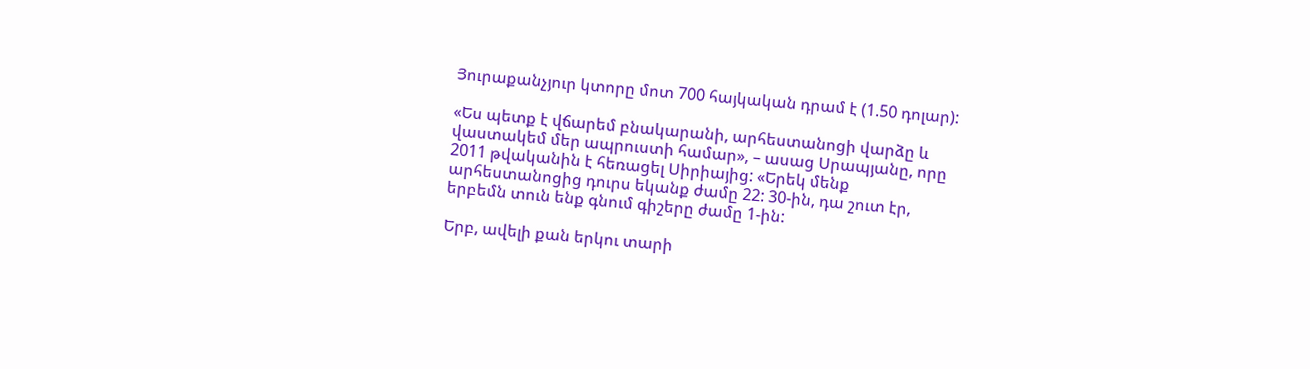Յուրաքանչյուր կտորը մոտ 700 հայկական դրամ է (1.50 դոլար):

«Ես պետք է վճարեմ բնակարանի, արհեստանոցի վարձը և վաստակեմ մեր ապրուստի համար», – ասաց Սրապյանը, որը 2011 թվականին է հեռացել Սիրիայից: «Երեկ մենք արհեստանոցից դուրս եկանք ժամը 22: 30-ին, դա շուտ էր, երբեմն տուն ենք գնում գիշերը ժամը 1-ին:

Երբ, ավելի քան երկու տարի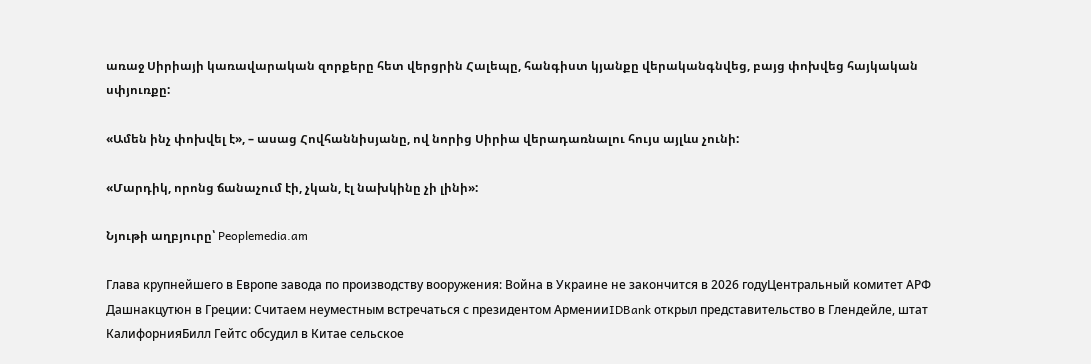առաջ Սիրիայի կառավարական զորքերը հետ վերցրին Հալեպը, հանգիստ կյանքը վերականգնվեց, բայց փոխվեց հայկական սփյուռքը:

«Ամեն ինչ փոխվել է», – ասաց Հովհաննիսյանը, ով նորից Սիրիա վերադառնալու հույս այլևս չունի:

«Մարդիկ, որոնց ճանաչում էի, չկան, էլ նախկինը չի լինի»:

Նյութի աղբյուրը՝ Peoplemedia.am

Глава крупнейшего в Европе завода по производству вооружения: Война в Украине не закончится в 2026 годуЦентральный комитет АРФ Дашнакцутюн в Греции: Считаем неуместным встречаться с президентом АрменииIDBank открыл представительство в Глендейле, штат КалифорнияБилл Гейтс обсудил в Китае сельское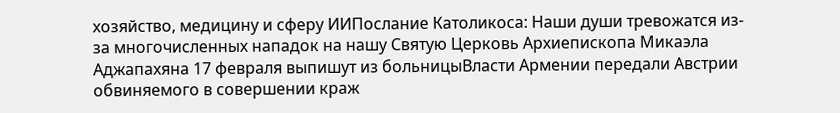хозяйство, медицину и сферу ИИПослание Католикоса: Наши души тревожатся из-за многочисленных нападок на нашу Святую Церковь Архиепископа Микаэла Аджапахяна 17 февраля выпишут из больницыВласти Армении передали Австрии обвиняемого в совершении краж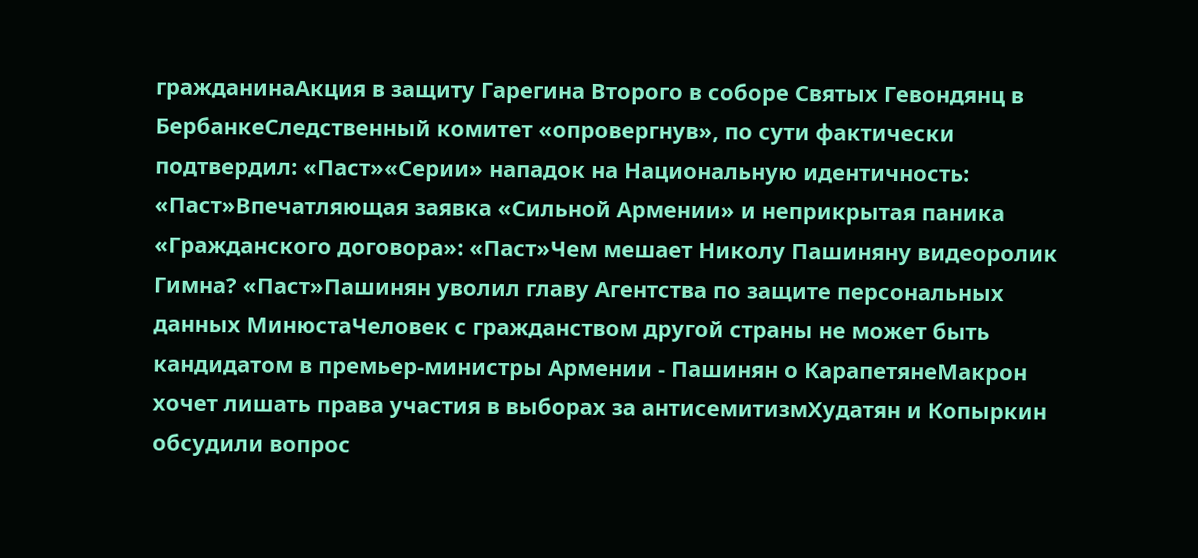гражданинаАкция в защиту Гарегина Второго в соборе Святых Гевондянц в БербанкеСледственный комитет «опровергнув», по сути фактически подтвердил: «Паст»«Серии» нападок на Национальную идентичность: «Паст»Впечатляющая заявка «Сильной Армении» и неприкрытая паника «Гражданского договора»: «Паст»Чем мешает Николу Пашиняну видеоролик Гимна? «Паст»Пашинян уволил главу Агентства по защите персональных данных МинюстаЧеловек с гражданством другой страны не может быть кандидатом в премьер-министры Армении - Пашинян о КарапетянеМакрон хочет лишать права участия в выборах за антисемитизмХудатян и Копыркин обсудили вопрос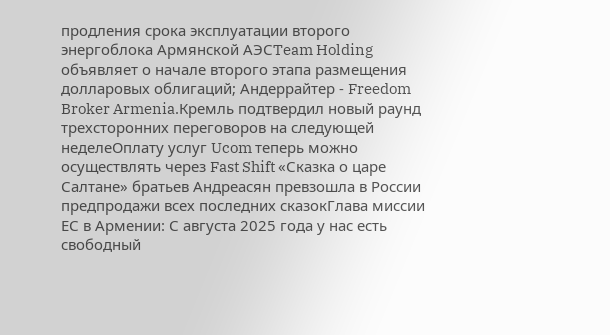продления срока эксплуатации второго энергоблока Армянской АЭСTeam Holding объявляет о начале второго этапа размещения долларовых облигаций; Андеррайтер - Freedom Broker Armenia.Кремль подтвердил новый раунд трехсторонних переговоров на следующей неделеОплату услуг Ucom теперь можно осуществлять через Fast Shift «Сказка о царе Салтане» братьев Андреасян превзошла в России предпродажи всех последних сказокГлава миссии ЕС в Армении: С августа 2025 года у нас есть свободный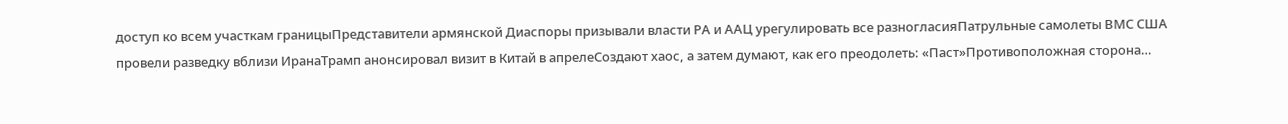доступ ко всем участкам границыПредставители армянской Диаспоры призывали власти РА и ААЦ урегулировать все разногласияПатрульные самолеты ВМС США провели разведку вблизи ИранаТрамп анонсировал визит в Китай в апрелеСоздают хаос, а затем думают, как его преодолеть: «Паст»Противоположная сторона…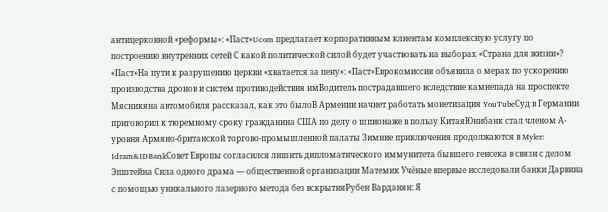антицерковной «реформы»: «Паст»Ucom предлагает корпоративным клиентам комплексную услугу по построению внутренних сетей С какой политической силой будет участвовать на выборах «Страна для жизни»? «Паст»На пути к разрушению церкви «хватается за пену»: «Паст»Еврокомиссия объявила о мерах по ускорению производства дронов и систем противодействия имВодитель пострадавшего вследствие камнепада на проспекте Мясникяна автомобиля рассказал, как это былоВ Армении начнет работать монетизация YouTubeСуд в Германии приговорил к тюремному сроку гражданина США по делу о шпионаже в пользу КитаяЮнибанк стал членом А-уровня Армяно-британской торгово-промышленной палаты Зимние приключения продолжаются в Myler: Idram&IDBankСовет Европы согласился лишить дипломатического иммунитета бывшего генсека в связи с делом Эпштейна Сила одного драма — общественной организации Матeмик Учёные впервые исследовали банки Дарвина с помощью уникального лазерного метода без вскрытияРубен Варданян: Я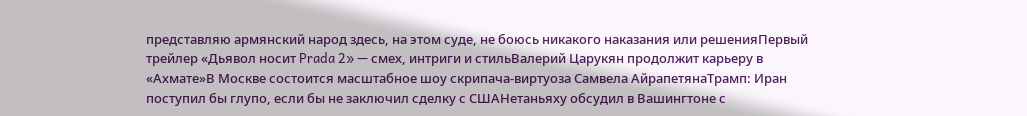представляю армянский народ здесь, на этом суде, не боюсь никакого наказания или решенияПервый трейлер «Дьявол носит Prada 2» — смех, интриги и стильВалерий Царукян продолжит карьеру в «Ахмате»В Москве состоится масштабное шоу скрипача-виртуоза Самвела АйрапетянаТрамп: Иран поступил бы глупо, если бы не заключил сделку с СШАНетаньяху обсудил в Вашингтоне с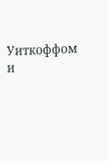Уиткоффом и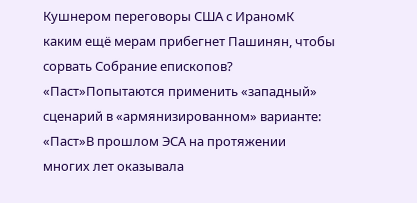Кушнером переговоры США с ИраномК каким ещё мерам прибегнет Пашинян, чтобы сорвать Собрание епископов? «Паст»Попытаются применить «западный» сценарий в «армянизированном» варианте: «Паст»В прошлом ЭСА на протяжении многих лет оказывала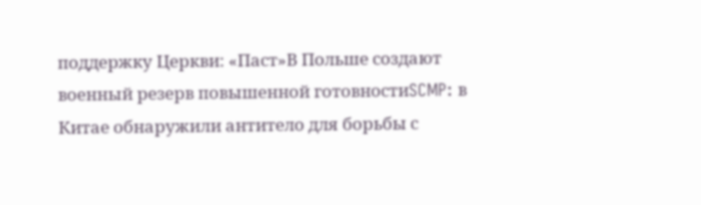поддержку Церкви: «Паст»В Польше создают военный резерв повышенной готовностиSCMP: в Китае обнаружили антитело для борьбы с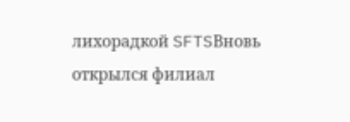лихорадкой SFTSВновь открылся филиал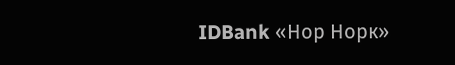IDBank «Нор Норк»